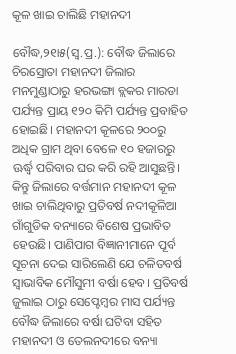କୂଳ ଖାଇ ଚାଲିଛି ମହାନଦୀ

ବୌଦ୍ଧ,୨୧ା୫(ସ୍ବ.ପ୍ର.): ବୌଦ୍ଧ ଜିଲାରେ ଚିରସ୍ରୋତା ମହାନଦୀ ଜିଲାର ମନମୁଣ୍ଡାଠାରୁ ହରଭଙ୍ଗା ବ୍ଲକର ମାରଡା ପର୍ଯ୍ୟନ୍ତ ପ୍ରାୟ ୧୨୦ କିମି ପର୍ଯ୍ୟନ୍ତ ପ୍ରବାହିତ ହୋଇଛି। ମହାନଦୀ କୂଳରେ ୨୦୦ରୁ ଅଧିକ ଗ୍ରାମ ଥିବା ବେଳେ ୧୦ ହଜାରରୁ ଊର୍ଦ୍ଧ୍ୱ ପରିବାର ଘର କରି ରହି ଆସୁଛନ୍ତି। କିନ୍ତୁ ଜିଲାରେ ବର୍ତ୍ତମାନ ମହାନଦୀ କୂଳ ଖାଇ ଚାଲିଥିବାରୁ ପ୍ରତିବର୍ଷ ନଦୀକୂଳିଆ ଗାଁଗୁଡିକ ବନ୍ୟାରେ ବିଶେଷ ପ୍ରଭାବିତ ହେଉଛି। ପାଣିପାଗ ବିଜ୍ଞାନୀମାନେ ପୂର୍ବ ସୂଚନା ଦେଇ ସାରିଲେଣି ଯେ ଚଳିତବର୍ଷ ସ୍ବାଭାବିକ ମୌସୁମୀ ବର୍ଷା ହେବ। ପ୍ରତିବର୍ଷ ଜୁଲାଇ ଠାରୁ ସେପ୍ଟେମ୍ବର ମାସ ପର୍ଯ୍ୟନ୍ତ ବୌଦ୍ଧ ଜିଲାରେ ବର୍ଷା ଘଟିବା ସହିତ ମହାନଦୀ ଓ ତେଲନଦୀରେ ବନ୍ୟା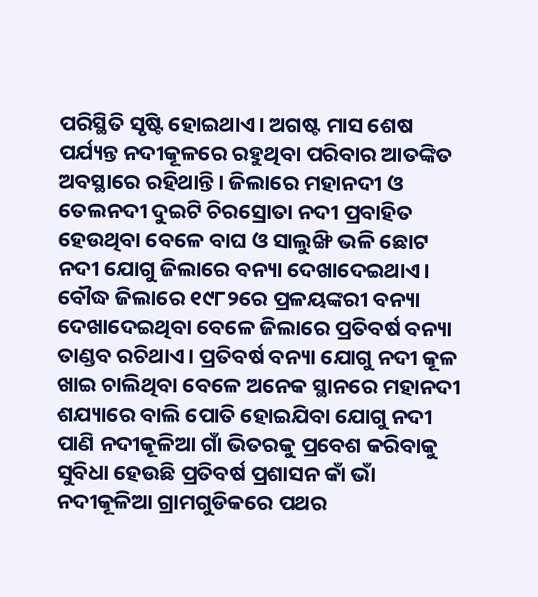ପରିସ୍ଥିତି ସୃଷ୍ଟି ହୋଇଥାଏ। ଅଗଷ୍ଟ ମାସ ଶେଷ ପର୍ଯ୍ୟନ୍ତ ନଦୀକୂଳରେ ରହୁଥିବା ପରିବାର ଆତଙ୍କିତ ଅବସ୍ଥାରେ ରହିଥାନ୍ତି। ଜିଲାରେ ମହାନଦୀ ଓ ତେଲନଦୀ ଦୁଇଟି ଚିରସ୍ରୋତା ନଦୀ ପ୍ରବାହିତ ହେଉଥିବା ବେଳେ ବାଘ ଓ ସାଲୁଙ୍ଖି ଭଳି ଛୋଟ ନଦୀ ଯୋଗୁ ଜିଲାରେ ବନ୍ୟା ଦେଖାଦେଇଥାଏ।
ବୌଦ୍ଧ ଜିଲାରେ ୧୯୮୨ରେ ପ୍ରଳୟଙ୍କରୀ ବନ୍ୟା ଦେଖାଦେଇଥିବା ବେଳେ ଜିଲାରେ ପ୍ରତିବର୍ଷ ବନ୍ୟା ତାଣ୍ଡବ ରଚିଥାଏ। ପ୍ରତିବର୍ଷ ବନ୍ୟା ଯୋଗୁ ନଦୀ କୂଳ ଖାଇ ଚାଲିଥିବା ବେଳେ ଅନେକ ସ୍ଥାନରେ ମହାନଦୀ ଶଯ୍ୟାରେ ବାଲି ପୋତି ହୋଇଯିବା ଯୋଗୁ ନଦୀ ପାଣି ନଦୀକୂଳିଆ ଗାଁ ଭିତରକୁ ପ୍ରବେଶ କରିବାକୁ ସୁବିଧା ହେଉଛି ପ୍ରତିବର୍ଷ ପ୍ରଶାସନ କାଁ ଭାଁ ନଦୀକୂଳିଆ ଗ୍ରାମଗୁଡିକରେ ପଥର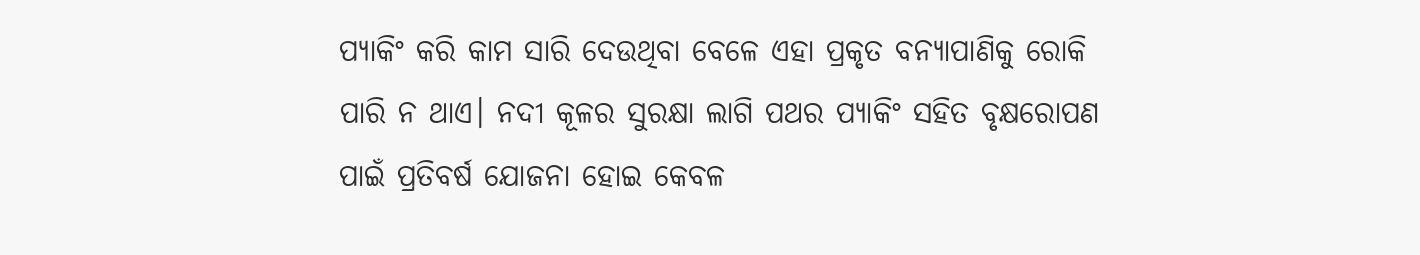ପ୍ୟାକିଂ କରି କାମ ସାରି ଦେଉଥିବା ବେଳେ ଏହା ପ୍ରକୃତ ବନ୍ୟାପାଣିକୁ ରୋକି ପାରି ନ ଥାଏ। ନଦୀ କୂଳର ସୁରକ୍ଷା ଲାଗି ପଥର ପ୍ୟାକିଂ ସହିତ ବୃକ୍ଷରୋପଣ ପାଇଁ ପ୍ରତିବର୍ଷ ଯୋଜନା ହୋଇ କେବଳ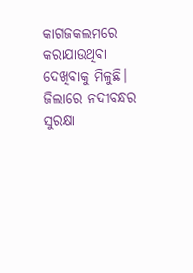କାଗଜକଲମରେ କରାଯାଉଥିବା ଦେଖିବାକୁ ମିଳୁଛି। ଜିଲାରେ ନଦୀବନ୍ଧର ସୁରକ୍ଷା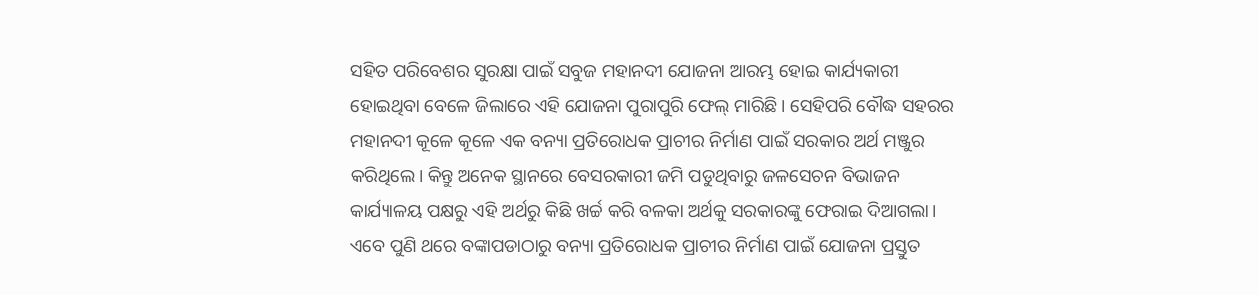ସହିତ ପରିବେଶର ସୁରକ୍ଷା ପାଇଁ ସବୁଜ ମହାନଦୀ ଯୋଜନା ଆରମ୍ଭ ହୋଇ କାର୍ଯ୍ୟକାରୀ ହୋଇଥିବା ବେଳେ ଜିଲାରେ ଏହି ଯୋଜନା ପୁରାପୁରି ଫେଲ୍‌ ମାରିଛି। ସେହିପରି ବୌଦ୍ଧ ସହରର ମହାନଦୀ କୂଳେ କୂଳେ ଏକ ବନ୍ୟା ପ୍ରତିରୋଧକ ପ୍ରାଚୀର ନିର୍ମାଣ ପାଇଁ ସରକାର ଅର୍ଥ ମଞ୍ଜୁର କରିଥିଲେ। କିନ୍ତୁ ଅନେକ ସ୍ଥାନରେ ବେସରକାରୀ ଜମି ପଡୁଥିବାରୁ ଜଳସେଚନ ବିଭାଜନ କାର୍ଯ୍ୟାଳୟ ପକ୍ଷରୁ ଏହି ଅର୍ଥରୁ କିଛି ଖର୍ଚ୍ଚ କରି ବଳକା ଅର୍ଥକୁ ସରକାରଙ୍କୁ ଫେରାଇ ଦିଆଗଲା। ଏବେ ପୁଣି ଥରେ ବଙ୍କାପଡାଠାରୁ ବନ୍ୟା ପ୍ରତିରୋଧକ ପ୍ରାଚୀର ନିର୍ମାଣ ପାଇଁ ଯୋଜନା ପ୍ରସ୍ତୁତ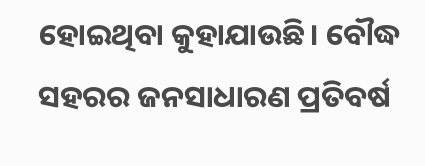ହୋଇଥିବା କୁହାଯାଉଛି। ବୌଦ୍ଧ ସହରର ଜନସାଧାରଣ ପ୍ରତିବର୍ଷ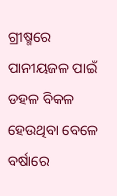ଗ୍ରୀଷ୍ମରେ ପାନୀୟଜଳ ପାଇଁ ଡହଳ ବିକଳ ହେଉଥିବା ବେଳେ ବର୍ଷାରେ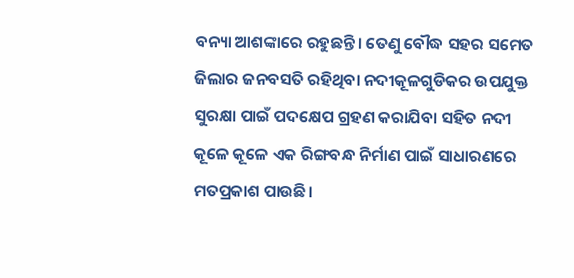ବନ୍ୟା ଆଶଙ୍କାରେ ରହୁଛନ୍ତି। ତେଣୁ ବୌଦ୍ଧ ସହର ସମେତ ଜିଲାର ଜନବସତି ରହିଥିବା ନଦୀକୂଳଗୁଡିକର ଉପଯୁକ୍ତ ସୁରକ୍ଷା ପାଇଁ ପଦକ୍ଷେପ ଗ୍ରହଣ କରାଯିବା ସହିତ ନଦୀ କୂଳେ କୂଳେ ଏକ ରିଙ୍ଗବନ୍ଧ ନିର୍ମାଣ ପାଇଁ ସାଧାରଣରେ ମତପ୍ରକାଶ ପାଉଛି।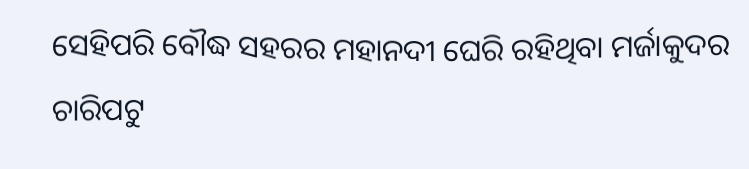ସେହିପରି ବୌଦ୍ଧ ସହରର ମହାନଦୀ ଘେରି ରହିଥିବା ମର୍ଜାକୁଦର ଚାରିପଟୁ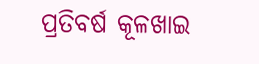ପ୍ରତିବର୍ଷ କୂଳଖାଇ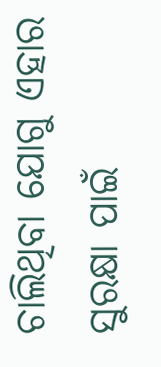ଚାଲିଥିବା ଯୋଗୁ ଏହାର ସୁରକ୍ଷା ପାଇଁ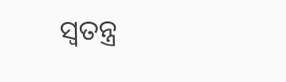ସ୍ବତନ୍ତ୍ର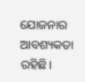ଯୋଜନାର ଆବଶ୍ୟକତା ରହିଛି।